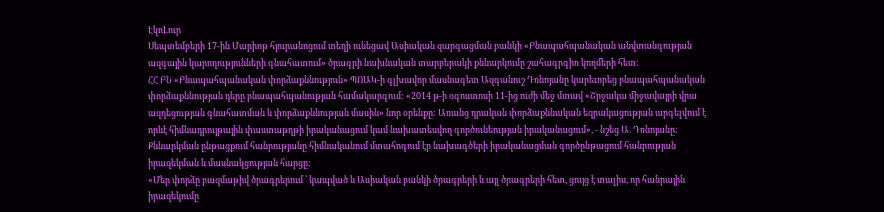ԷկոԼուր
Սեպտեմբերի 17-ին Մարիոթ հյուրանոցում տեղի ունեցավ Ասիական զարգացման բանկի «Բնապահպանական անվտանգության ազգային կարողությունների գնահատում» ծրագրի նախնական տարբերակի քննարկումը շահագրգիռ կողմերի հետ:
ՀՀ ԲՆ «Բնապահպանական փորձաքննություն» ՊՈԱԿ-ի գլխավոր մասնագետ Ազգանուշ Դռնոյանը կարեւորեց բնապահպանական փորձաքննության դերը բնապահպանության համակարգում: «2014 թ-ի օգոստոսի 11-ից ուժի մեջ մտավ «Շրջակա միջավայրի վրա ազդեցության գնահատման և փորձաքննության մասին» նոր օրենքը: Առանց դրական փորձաքննական եզրակացության արգելվում է որևէ հիմնադրույթային փաստաթղթի իրականացում կամ նախատեսվող գործունեության իրականացում», - նշեց Ա. Դռնոյանը:
Քննարկման ընթացքում հանրությանը հիմնականում մտահոգում էր նախագծերի իրականացման գործընթացում հանրության իրազեկման և մասնակցության հարցը:
«Մեր փորձը բազմաթիվ ծրագրերում ՝ կապված և Ասիական բանկի ծրագրերի և այլ ծրագրերի հետ, ցույց է տալիս, որ հանրային իրազեկումը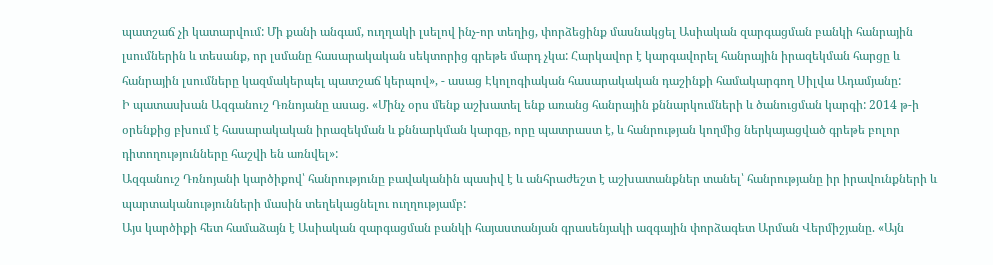պատշաճ չի կատարվում: Մի քանի անգամ, ուղղակի լսելով ինչ-որ տեղից, փորձեցինք մասնակցել Ասիական զարգացման բանկի հանրային լսումներին և տեսանք, որ լսմանը հասարակական սեկտորից գրեթե մարդ չկա: Հարկավոր է կարգավորել հանրային իրազեկման հարցը և հանրային լսումները կազմակերպել պատշաճ կերպով», - ասաց Էկոլոգիական հասարակական դաշինքի համակարգող Սիլվա Ադամյանը:
Ի պատասխան Ազգանուշ Դռնոյանը ասաց. «Մինչ օրս մենք աշխատել ենք առանց հանրային քննարկումների և ծանուցման կարգի: 2014 թ-ի օրենքից բխում է հասարակական իրազեկման և քննարկման կարգը, որը պատրաստ է, և հանրության կողմից ներկայացված գրեթե բոլոր դիտողությունները հաշվի են առնվել»:
Ազգանուշ Դռնոյանի կարծիքով՝ հանրությունը բավականին պասիվ է և անհրաժեշտ է աշխատանքներ տանել՝ հանրությանը իր իրավունքների և պարտականությունների մասին տեղեկացնելու ուղղությամբ:
Այս կարծիքի հետ համաձայն է Ասիական զարգացման բանկի հայաստանյան գրասենյակի ազգային փորձագետ Արման Վերմիշյանը. «Այն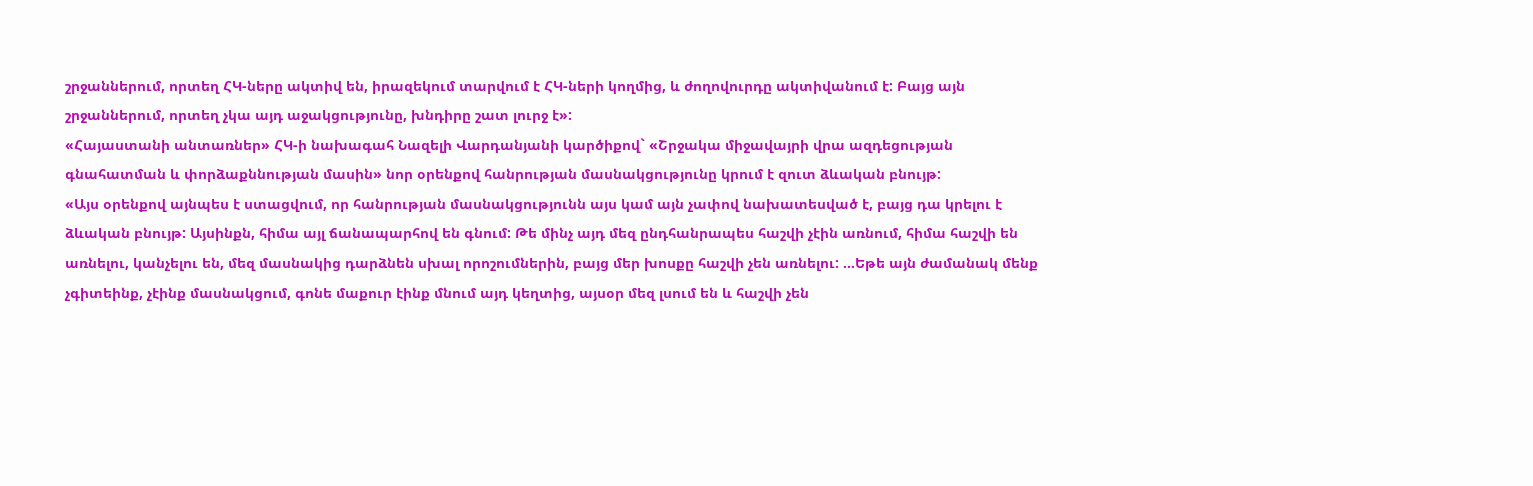շրջաններում, որտեղ ՀԿ-ները ակտիվ են, իրազեկում տարվում է ՀԿ-ների կողմից, և ժողովուրդը ակտիվանում է: Բայց այն շրջաններում, որտեղ չկա այդ աջակցությունը, խնդիրը շատ լուրջ է»:
«Հայաստանի անտառներ» ՀԿ-ի նախագահ Նազելի Վարդանյանի կարծիքով` «Շրջակա միջավայրի վրա ազդեցության գնահատման և փորձաքննության մասին» նոր օրենքով հանրության մասնակցությունը կրում է զուտ ձևական բնույթ:
«Այս օրենքով այնպես է ստացվում, որ հանրության մասնակցությունն այս կամ այն չափով նախատեսված է, բայց դա կրելու է ձևական բնույթ: Այսինքն, հիմա այլ ճանապարհով են գնում: Թե մինչ այդ մեզ ընդհանրապես հաշվի չէին առնում, հիմա հաշվի են առնելու, կանչելու են, մեզ մասնակից դարձնեն սխալ որոշումներին, բայց մեր խոսքը հաշվի չեն առնելու: …Եթե այն ժամանակ մենք չգիտեինք, չէինք մասնակցում, գոնե մաքուր էինք մնում այդ կեղտից, այսօր մեզ լսում են և հաշվի չեն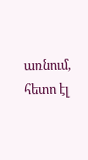առնում, հետո էլ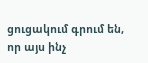ցուցակում գրում են, որ այս ինչ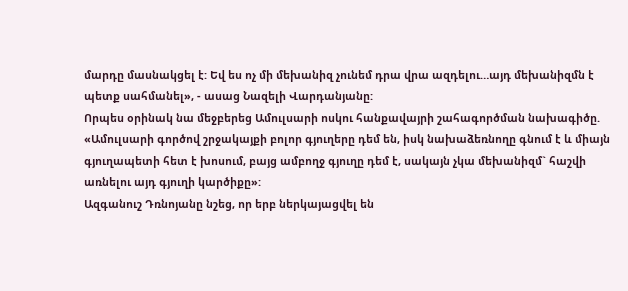մարդը մասնակցել է: Եվ ես ոչ մի մեխանիզ չունեմ դրա վրա ազդելու…այդ մեխանիզմն է պետք սահմանել», - ասաց Նազելի Վարդանյանը:
Որպես օրինակ նա մեջբերեց Ամուլսարի ոսկու հանքավայրի շահագործման նախագիծը. «Ամուլսարի գործով շրջակայքի բոլոր գյուղերը դեմ են, իսկ նախաձեռնողը գնում է և միայն գյուղապետի հետ է խոսում, բայց ամբողջ գյուղը դեմ է, սակայն չկա մեխանիզմ` հաշվի առնելու այդ գյուղի կարծիքը»:
Ազգանուշ Դռնոյանը նշեց, որ երբ ներկայացվել են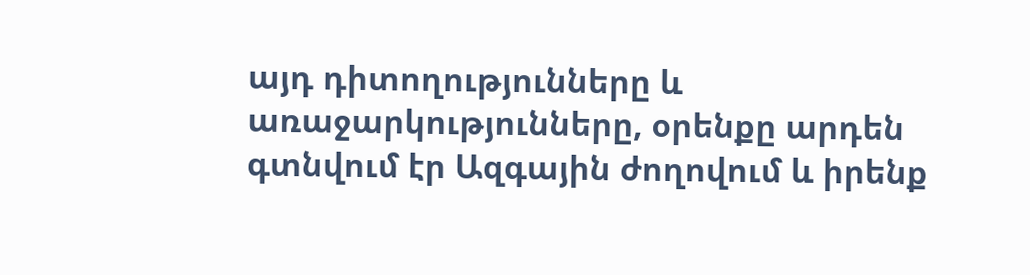այդ դիտողությունները և առաջարկությունները, օրենքը արդեն գտնվում էր Ազգային ժողովում և իրենք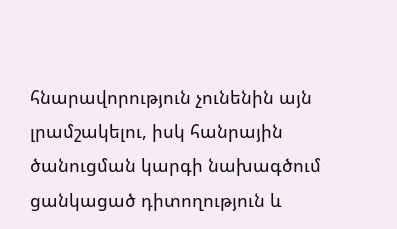հնարավորություն չունենին այն լրամշակելու, իսկ հանրային ծանուցման կարգի նախագծում ցանկացած դիտողություն և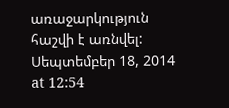առաջարկություն հաշվի է առնվել:
Սեպտեմբեր 18, 2014 at 12:54